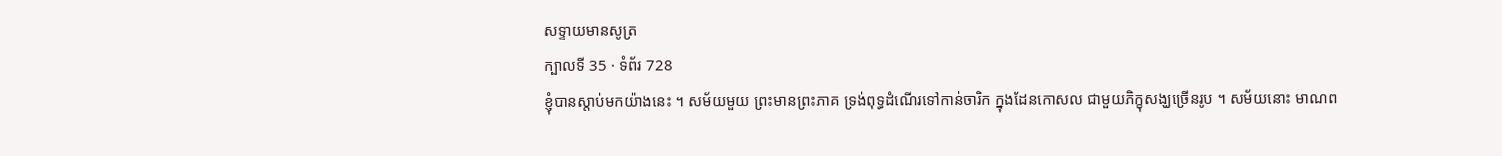សទ្ទាយមានសូត្រ
ក្បាលទី 35 · ទំព័រ 728
ខ្ញុំបានស្តាប់មកយ៉ាងនេះ ។ សម័យមួយ ព្រះមានព្រះភាគ ទ្រង់ពុទ្ធដំណើរទៅកាន់ចារិក ក្នុងដែនកោសល ជាមួយភិក្ខុសង្ឃច្រើនរូប ។ សម័យនោះ មាណព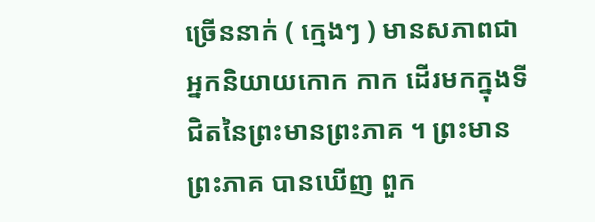ច្រើននាក់ ( ក្មេងៗ ) មានសភាពជាអ្នកនិយាយកោក កាក ដើរមកក្នុងទីជិតនៃព្រះមានព្រះភាគ ។ ព្រះមានព្រះភាគ បានឃើញ ពួក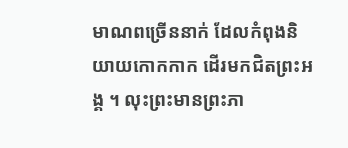មាណពច្រើននាក់ ដែលកំពុងនិយាយកោកកាក ដើរមកជិតព្រះអង្គ ។ លុះព្រះមានព្រះភា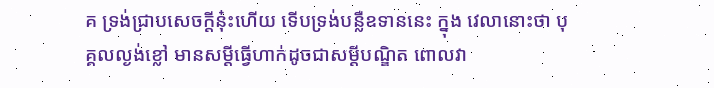គ ទ្រង់ជ្រាបសេចក្តីនុ៎ះហើយ ទើបទ្រង់បន្លឺឧទាននេះ ក្នុង វេលានោះថា បុគ្គលល្ងង់ខ្លៅ មានសម្តីធ្វើហាក់ដូចជាសម្តីបណ្ឌិត ពោលវា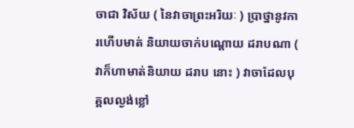ចាជា វិស័យ ( នៃវាចាព្រះអរិយៈ ) ប្រាថ្នានូវការហើបមាត់ និយាយចាក់បណ្តោយ ដរាបណា ( វាក៏ហាមាត់និយាយ ដរាប នោះ ) វាចាដែលបុគ្គលល្ងង់ខ្លៅ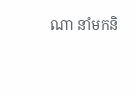ណា នាំមកនិ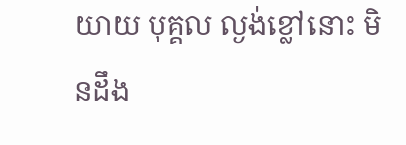យាយ បុគ្គល ល្ងង់ខ្លៅនោះ មិនដឹង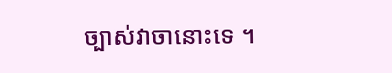ច្បាស់វាចានោះទេ ។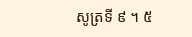សូត្រទី ៩ ។ ៥